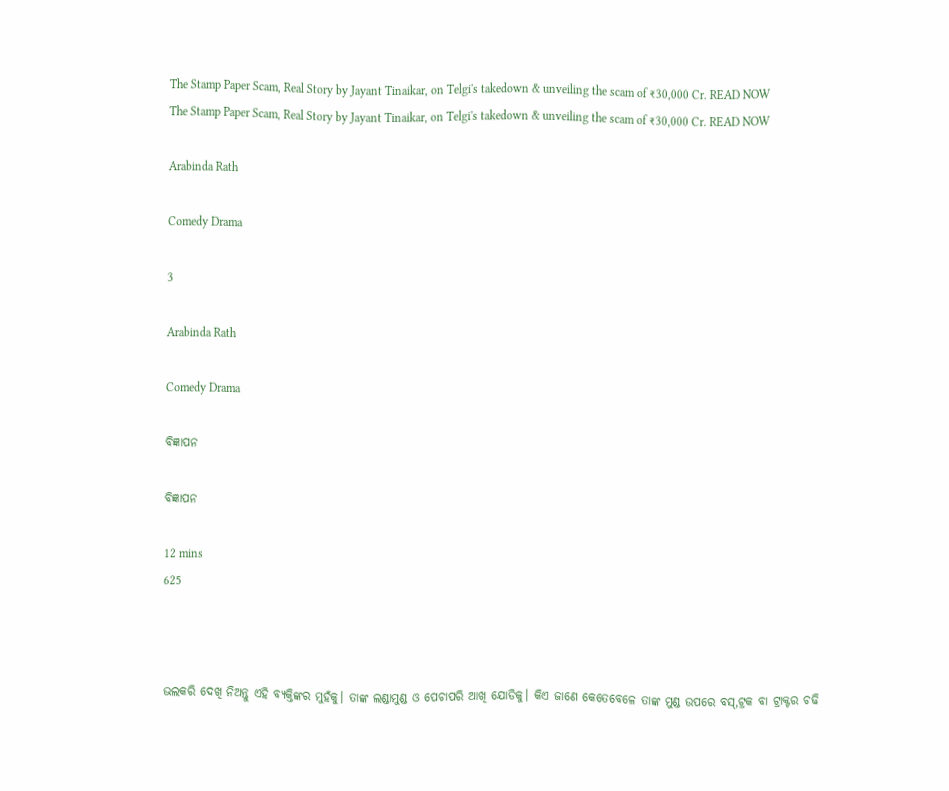The Stamp Paper Scam, Real Story by Jayant Tinaikar, on Telgi's takedown & unveiling the scam of ₹30,000 Cr. READ NOW
The Stamp Paper Scam, Real Story by Jayant Tinaikar, on Telgi's takedown & unveiling the scam of ₹30,000 Cr. READ NOW

Arabinda Rath

Comedy Drama

3

Arabinda Rath

Comedy Drama

ବିଜ୍ଞାପନ

ବିଜ୍ଞାପନ

12 mins
625



ଭଲକରି ଦେଖି ନିଅନ୍ତୁ ଏହି ବ୍ଯକ୍ତିଙ୍କର ମୁହଁକୁ। ତାଙ୍କ ଲଣ୍ଡାମୁଣ୍ଡ ଓ ପେଚାପରି ଆଖି ଯୋଡିକୁ। କିଏ ଜାଣେ କେତେବେଳେ ତାଙ୍କ ମୁଣ୍ଡ ଉପରେ ବସ୍,ଟ୍ରକ ବା ଟ୍ରାକ୍ଟର ଚଢି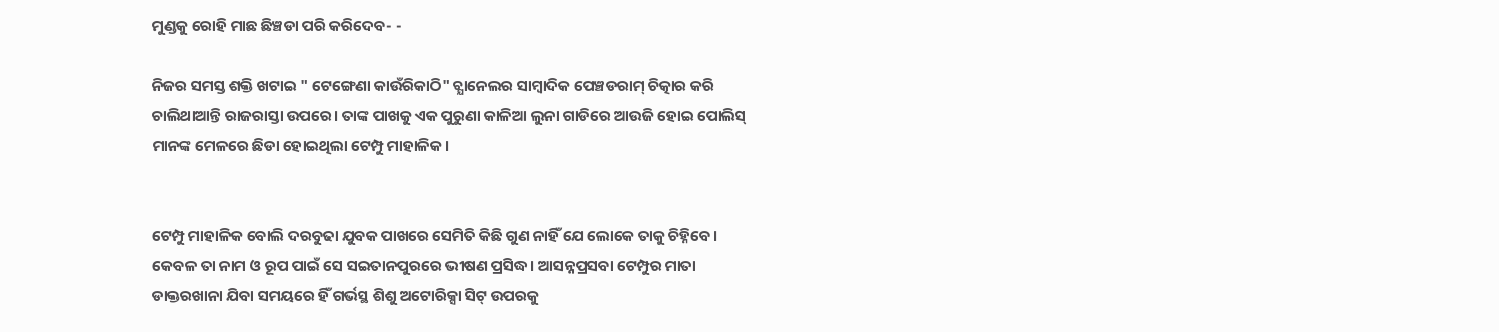ମୁଣ୍ଡକୁ ରୋହି ମାଛ ଛିଞ୍ଚଡା ପରି କରିଦେବ- -

ନିଜର ସମସ୍ତ ଶକ୍ତି ଖଟାଇ " ଟେଙ୍ଗେଣା କାଉଁରିକାଠି" ଚ୍ଯାନେଲର ସାମ୍ବାଦିକ ପେଞ୍ଚଡରାମ୍ ଚିତ୍କାର କରି ଚାଲିଥାଆନ୍ତି ରାଜରାସ୍ତା ଉପରେ। ତାଙ୍କ ପାଖକୁ ଏକ ପୁରୁଣା କାଳିଆ ଲୁନା ଗାଡିରେ ଆଉଜି ହୋଇ ପୋଲିସ୍ ମାନଙ୍କ ମେଳରେ ଛିଡା ହୋଇଥିଲା ଟେମ୍ପୁ ମାହାଳିକ।


ଟେମ୍ପୁ ମାହାଳିକ ବୋଲି ଦରବୁଢା ଯୁବକ ପାଖରେ ସେମିତି କିଛି ଗୁଣ ନାହିଁ ଯେ ଲୋକେ ତାକୁ ଚିହ୍ନିବେ। କେବଳ ତା ନାମ ଓ ରୂପ ପାଇଁ ସେ ସଇତାନପୁରରେ ଭୀଷଣ ପ୍ରସିଦ୍ଧ। ଆସନ୍ନପ୍ରସବା ଟେମ୍ପୁର ମାତା ଡାକ୍ତରଖାନା ଯିବା ସମୟରେ ହିଁ ଗର୍ଭସ୍ଥ ଶିଶୁ ଅଟୋରିକ୍ସା ସିଟ୍ ଉପରକୁ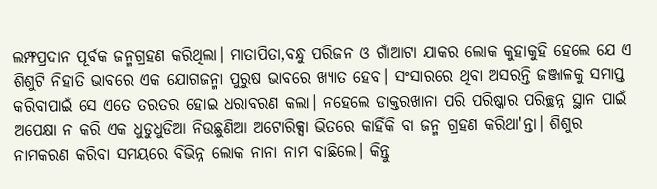ଲମ୍ଫପ୍ରଦାନ ପୂର୍ବକ ଜନ୍ମଗ୍ରହଣ କରିଥିଲା। ମାତାପିତା,ବନ୍ଧୁ ପରିଜନ ଓ ଗାଁଆଟା ଯାକର ଲୋକ କୁହାକୁହି ହେଲେ ଯେ ଏ ଶିଶୁଟି ନିହାତି ଭାବରେ ଏକ ଯୋଗଜନ୍ମା ପୁରୁଷ ଭାବରେ ଖ୍ଯାତ ହେବ। ସଂସାରରେ ଥିବା ଅସରନ୍ତି ଜଞ୍ଜାଳକୁ ସମାପ୍ତ କରିବାପାଇଁ ସେ ଏତେ ତରତର ହୋଇ ଧରାବରଣ କଲା। ନହେଲେ ଡାକ୍ତରଖାନା ପରି ପରିଷ୍କାର ପରିଚ୍ଛନ୍ନ ସ୍ଥାନ ପାଇଁ ଅପେକ୍ଷା ନ କରି ଏକ ଧୁଡୁଧୁଡିଆ ନିଉଛୁଣିଆ ଅଟୋରିକ୍ସା ଭିତରେ କାହିଁକି ବା ଜନ୍ମ ଗ୍ରହଣ କରିଥା'ନ୍ତା। ଶିଶୁର ନାମକରଣ କରିବା ସମୟରେ ବିଭିନ୍ନ ଲୋକ ନାନା ନାମ ବାଛିଲେ। କିନ୍ତୁ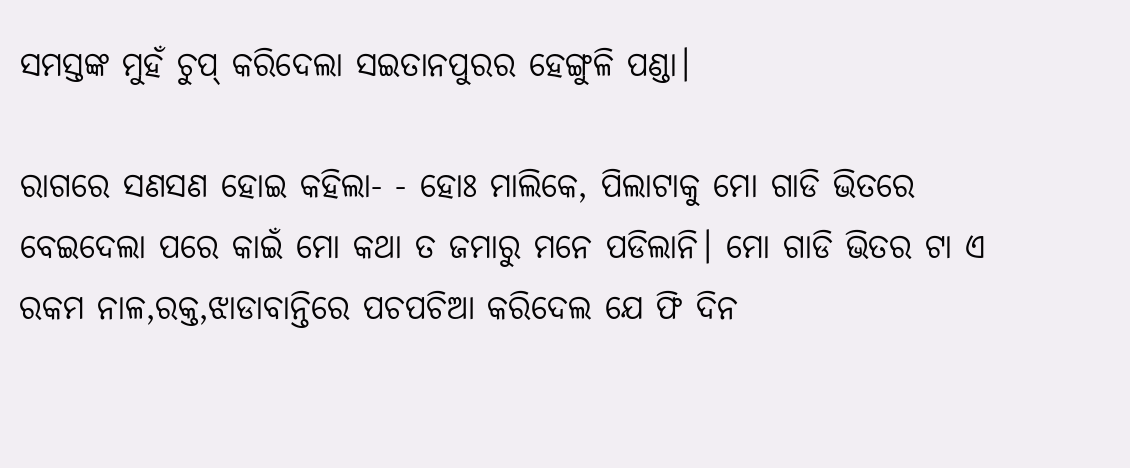ସମସ୍ତଙ୍କ ମୁହଁ ଚୁପ୍ କରିଦେଲା ସଇତାନପୁରର ହେଙ୍ଗୁଳି ପଣ୍ଡା।

ରାଗରେ ସଣସଣ ହୋଇ କହିଲା- - ହୋଃ ମାଲିକେ, ପିଲାଟାକୁ ମୋ ଗାଡି ଭିତରେ ବେଇଦେଲା ପରେ କାଇଁ ମୋ କଥା ତ ଜମାରୁ ମନେ ପଡିଲାନି। ମୋ ଗାଡି ଭିତର ଟା ଏ ରକମ ନାଳ,ରକ୍ତ,ଝାଡାବାନ୍ତିରେ ପଚପଚିଆ କରିଦେଲ ଯେ ଫି ଦିନ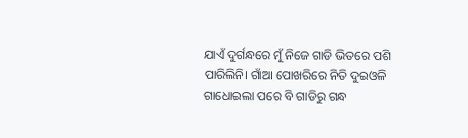ଯାଏଁ ଦୁର୍ଗନ୍ଧରେ ମୁଁ ନିଜେ ଗାଡି ଭିତରେ ପଶି ପାରିଲିନି। ଗାଁଆ ପୋଖରିରେ ନିତି ଦୁଇଓଳି ଗାଧୋଇଲା ପରେ ବି ଗାଡିରୁ ଗନ୍ଧ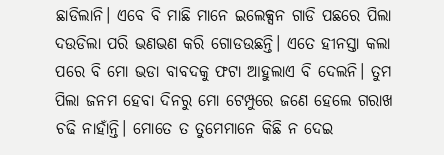ଛାଡିଲାନି। ଏବେ ବି ମାଛି ମାନେ ଇଲେକ୍ସନ ଗାଡି ପଛରେ ପିଲା ଦଉଡିଲା ପରି ଭଣଭଣ କରି ଗୋଡଉଛନ୍ତି। ଏତେ ହୀନସ୍ତା କଲା ପରେ ବି ମୋ ଭଡା ବାବଦକୁ ଫଟା ଆହୁଲାଏ ବି ଦେଲନି। ତୁମ ପିଲା ଜନମ ହେବା ଦିନରୁ ମୋ ଟେମ୍ପୁରେ ଜଣେ ହେଲେ ଗରାଖ ଚଢି ନାହାଁନ୍ତି। ମୋତେ ତ ତୁମେମାନେ କିଛି ନ ଦେଇ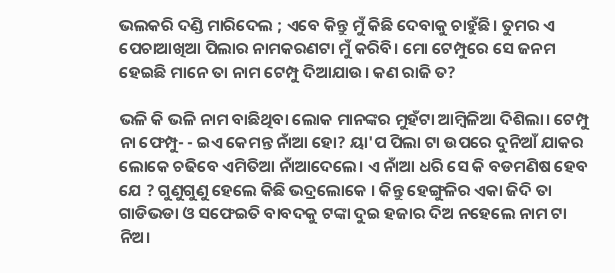ଭଲକରି ଦଣ୍ଡି ମାରିଦେଲ ; ଏବେ କିନ୍ତୁ ମୁଁ କିଛି ଦେବାକୁ ଚାହୁଁଛି। ତୁମର ଏ ପେଚାଆଖିଆ ପିଲାର ନାମକରଣଟା ମୁଁ କରିବି। ମୋ ଟେମ୍ପୁରେ ସେ ଜନମ ହେଇଛି ମାନେ ତା ନାମ ଟେମ୍ପୁ ଦିଆଯାଉ। କଣ ରାଜି ତ?

ଭଳି କି ଭଳି ନାମ ବାଛିଥିବା ଲୋକ ମାନଙ୍କର ମୁହଁଟା ଆମ୍ବିଳିଆ ଦିଶିଲା। ଟେମ୍ପୁ ନା ଫେମ୍ପୁ- - ଇଏ କେମନ୍ତ ନାଁଆ ହୋ? ୟା'ପ ପିଲା ଟା ଉପରେ ଦୁନିଆଁ ଯାକର ଲୋକେ ଚଢିବେ ଏମିତିଆ ନାଁଆଦେଲେ। ଏ ନାଁଆ ଧରି ସେ କି ବଡମଣିଷ ହେବ ଯେ ? ଗୁଣୁଗୁଣୁ ହେଲେ କିଛି ଭଦ୍ରଲୋକେ । କିନ୍ତୁ ହେଙ୍ଗୁଳିର ଏକା ଜିଦି ତା ଗାଡିଭଡା ଓ ସଫେଇତି ବାବଦକୁ ଟଙ୍କା ଦୁଇ ହଜାର ଦିଅ ନହେଲେ ନାମ ଟା ନିଅ।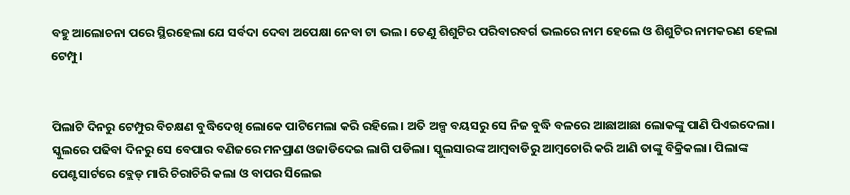ବହୁ ଆଲୋଚନା ପରେ ସ୍ଥିରହେଲା ଯେ ସର୍ବଦା ଦେବା ଅପେକ୍ଷା ନେବା ଟା ଭଲ। ତେଣୁ ଶିଶୁଟିର ପରିବାରବର୍ଗ ଭଲରେ ନାମ ହେଲେ ଓ ଶିଶୁଟିର ନାମକରଣ ହେଲା ଟେମ୍ପୁ।


ପିଲାଟି ଦିନରୁ ଟେମ୍ପୁର ବିଚକ୍ଷଣ ବୁଦ୍ଧିଦେଖି ଲୋକେ ପାଟିମେଲା କରି ରହିଲେ। ଅତି ଅଳ୍ପ ବୟସରୁ ସେ ନିଜ ବୁଦ୍ଧି ବଳରେ ଆଛାଆଛା ଲୋକଙ୍କୁ ପାଣି ପିଏଇଦେଲା। ସ୍କୁଲରେ ପଢିବା ଦିନରୁ ସେ ବେପାର ବଣିଜରେ ମନପ୍ରାଣ ଓଜାଡିଦେଇ ଲାଗି ପଡିଲା। ସ୍କୁଲସାରଙ୍କ ଆମ୍ବବାଡିରୁ ଆମ୍ବଚୋରି କରି ଆଣି ତାଙ୍କୁ ବିକ୍ରିକଲା। ପିଲାଙ୍କ ପେଣ୍ଟସାର୍ଟରେ ବ୍ଲେଡ୍ ମାରି ଚିରାଚିରି କଲା ଓ ବାପର ସିଲେଇ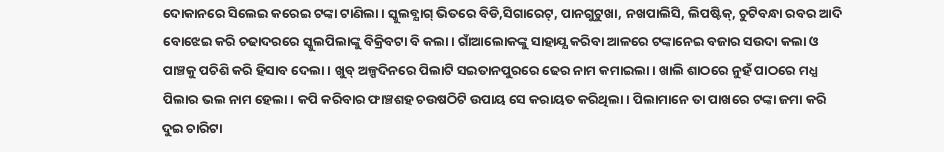ଦୋକାନରେ ସିଲେଇ କରେଇ ଟଙ୍କା ଟାଣିଲା। ସ୍କୁଲବ୍ଯାଗ୍ ଭିତରେ ବିଡି,ସିଗାରେଟ୍, ପାନଗୁଟୁଖା, ନଖପାଲିସି, ଲିପଷ୍ଟିକ୍, ଚୁଟିବନ୍ଧା ରବର ଆଦି ବୋଝେଇ କରି ଚଢାଦରରେ ସ୍କୁଲପିଲାଙ୍କୁ ବିକ୍ରିବଟା ବି କଲା। ଗାଁଆଲୋକଙ୍କୁ ସାହାଯ୍ଯ କରିବା ଆଳରେ ଟଙ୍କାନେଇ ବଜାର ସଉଦା କଲା ଓ ପାଞ୍ଚକୁ ପଚିଶି କରି ହିସାବ ଦେଲା। ଖୁବ୍ ଅଳ୍ପଦିନରେ ପିଲାଟି ସଇତାନପୁରରେ ଢେର ନାମ କମାଇଲା। ଖାଲି ଶାଠରେ ନୁହଁ ପାଠରେ ମଧ୍ଯ ପିଲାର ଭଲ ନାମ ହେଲା। କପି କରିବାର ଫାଞ୍ଚଶହ ଚଉଷଠିଟି ଉପାୟ ସେ କରାୟତ କରିଥିଲା। ପିଲାମାନେ ତା ପାଖରେ ଟଙ୍କା ଜମା କରି ଦୁଇ ଚାରିଟା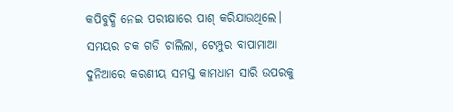କପିବୁଦ୍ଧି ନେଇ ପରୀକ୍ଷାରେ ପାଶ୍ କରିଯାଉଥିଲେ। ସମୟର ଚକ ଗଡି ଚାଲିଲା, ଟେମ୍ପୁର ବାପାମାଆ ଦୁନିଆରେ କରଣୀୟ ସମସ୍ତ କାମଧାମ ସାରି ଉପରକୁ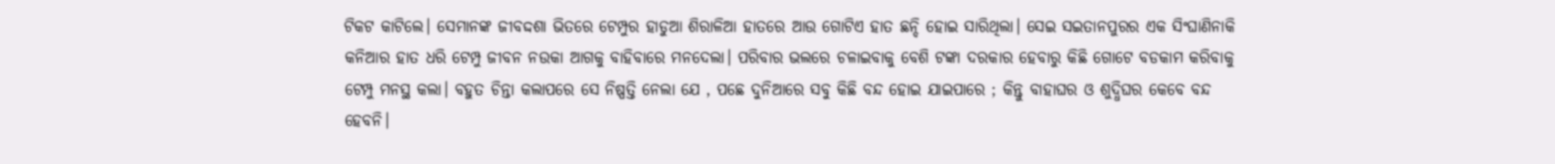ଟିକଟ କାଟିଲେ। ସେମାନଙ୍କ ଜୀବଦ୍ଦଶା ଭିତରେ ଟେମ୍ପୁର ହାଡୁଆ ଶିରାଳିଆ ହାତରେ ଆଉ ଗୋଟିଏ ହାତ ଛନ୍ଦି ହୋଇ ସାରିଥିଲା। ସେଇ ସଇତାନପୁରର ଏକ ସିଂଘାଣିନାକି କନିଆର ହାତ ଧରି ଟେମ୍ପୁ ଜୀବନ ନଉକା ଆଗକୁ ବାହିବାରେ ମନଦେଲା। ପରିବାର ଭଲରେ ଚଳାଇବାକୁ ବେଶି ଟଙ୍କା ଦରକାର ହେବାରୁ କିଛି ଗୋଟେ ବଡକାମ କରିବାକୁ ଟେମ୍ପୁ ମନସ୍ଥ କଲା। ବହୁତ ଚିନ୍ତା କଲାପରେ ସେ ନିଷ୍ପତ୍ତି ନେଲା ଯେ , ପଛେ ଦୁନିଆରେ ସବୁ କିଛି ବନ୍ଦ ହୋଇ ଯାଇପାରେ ; କିନ୍ତୁ ବାହାଘର ଓ ଶୁଦ୍ଧିଘର କେବେ ବନ୍ଦ ହେବନି।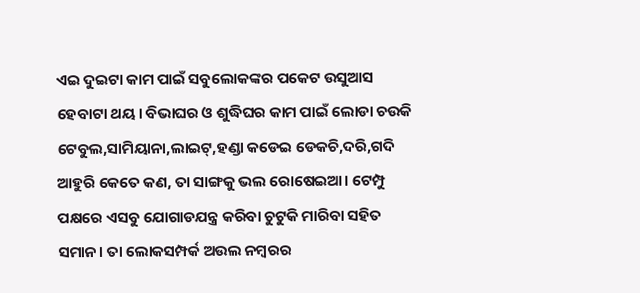ଏଇ ଦୁଇଟା କାମ ପାଇଁ ସବୁଲୋକଙ୍କର ପକେଟ ଉସୁଆସ ହେବାଟା ଥୟ। ବିଭାଘର ଓ ଶୁଦ୍ଧିଘର କାମ ପାଇଁ ଲୋଡା ଚଉକି ଟେବୁଲ,ସାମିୟାନା,ଲାଇଟ୍,ହଣ୍ଡା କଡେଇ ଡେକଚି,ଦରି,ଗଦି ଆହୁରି କେତେ କଣ, ତା ସାଙ୍ଗକୁ ଭଲ ରୋଷେଇଆ। ଟେମ୍ପୁ ପକ୍ଷରେ ଏସବୁ ଯୋଗାଡଯନ୍ତ୍ର କରିବା ଚୁଟୁକି ମାରିବା ସହିତ ସମାନ। ତା ଲୋକସମ୍ପର୍କ ଅଉଲ ନମ୍ବରର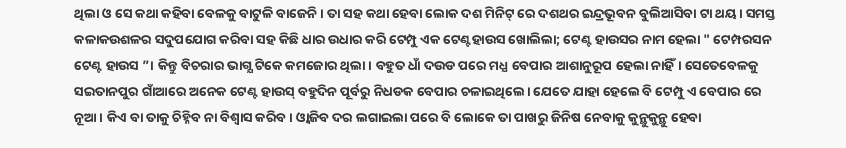ଥିଲା ଓ ସେ କଥା କହିବା ବେଳକୁ ବାଟୁଳି ବାଜେନି। ତା ସହ କଥା ହେବା ଲୋକ ଦଶ ମିନିଟ୍ ରେ ଦଶଥର ଇନ୍ଦ୍ରଭୂବନ ବୁଲିଆସିବା ଟା ଥୟ। ସମସ୍ତ କଳାକଉଶଳର ସଦୁପଯୋଗ କରିବା ସହ କିଛି ଧାର ଉଧାର କରି ଟେମ୍ପୁ ଏକ ଟେଣ୍ଟହାଉସ ଖୋଲିଲା; ଟେଣ୍ଟ ହାଉସର ନାମ ହେଲା " ଟେମ୍ପରସନ ଟେଣ୍ଟ ହାଉସ ”। କିନ୍ତୁ ବିଚରାର ଭାଗ୍ଯ ଟିକେ କମଜୋର ଥିଲା। ବହୁତ ଧାଁ ଦଉଡ ପରେ ମଧ୍ଯ ବେପାର ଆଶାନୁରୂପ ହେଲା ନାହିଁ। ସେତେବେଳକୁ ସଇତାନପୁର ଗାଁଆରେ ଅନେକ ଟେଣ୍ଟ ହାଉସ୍ ବହୁଦିନ ପୂର୍ବରୁ ନିଧଡକ ବେପାର ଚଳାଇଥିଲେ। ଯେତେ ଯାହା ହେଲେ ବି ଟେମ୍ପୁ ଏ ବେପାର ରେ ନୂଆ। କିଏ ବା ତାକୁ ଚିହ୍ନିବ ନା ବିଶ୍ବାସ କରିବ। ଓ୍ବାଜିବ ଦର ଲଗାଇଲା ପରେ ବି ଲୋକେ ତା ପାଖରୁ ଜିନିଷ ନେବାକୁ କୁନ୍ଥୁକୁନ୍ଥୁ ହେବା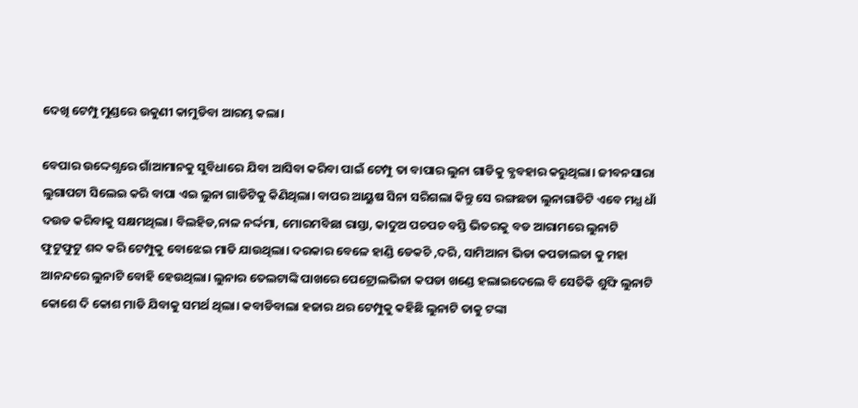ଦେଖି ଟେମ୍ପୁ ମୁଣ୍ଡରେ ଉକୁଣୀ କାମୁଡିବା ଆରମ୍ଭ କଲା।

ବେପାର ଉଦ୍ଦେଶ୍ଯରେ ଗାଁଆମାନକୁ ସୁବିଧାରେ ଯିବା ଆସିବା କରିବା ପାଇଁ ଟେମ୍ପୁ ତା ବାପାର ଲୁନା ଗାଡିକୁ ବ୍ଯବହାର କରୁଥିଲା। ଜୀବନସାରା ଲୁଗାପଟା ସିଲେଇ କରି ବାପା ଏଇ ଲୁନା ଗାଡିଟିକୁ କିଣିଥିଲା। ବାପର ଆୟୁଷ ସିନା ସରିଗଲା କିନ୍ତୁ ସେ ରଙ୍ଗଛଡା ଲୁନାଗାଡିଟି ଏବେ ମଧ୍ଯ ଧାଁ ଦଉଡ କରିବାକୁ ସକ୍ଷମଥିଲା। ବିଲହିଡ,ନାଳ ନର୍ଦ୍ଦମା, ମୋରମବିଛା ରାସ୍ତା, କାଦୁଅ ପଚପଚ ବସ୍ତି ଭିତରକୁ ବଡ ଆରାମରେ ଲୁନାଟି ଫୁଟୁଫୁଟୁ ଶବ୍ଦ କରି ଟେମ୍ପୁକୁ ବୋଝେଇ ମାଡି ଯାଉଥିଲା। ଦରକାର ବେଳେ ହାଣ୍ଡି ଡେକଚି ,ଦରି, ସାମିଆନା ଭିଡା କପଡାଲତା କୁ ମହା ଆନନ୍ଦରେ ଲୁନାଟି ବୋହି ହେଉଥିଲା। ଲୁନାର ତେଲଟାଙ୍କି ପାଖରେ ପେଟ୍ରୋଲଭିଜା କପଡା ଖଣ୍ଡେ ହଲାଇଦେଲେ ବି ସେତିକି ଶୁଙ୍ଘି ଲୁନାଟି କୋଶେ ଦି କୋଶ ମାଡି ଯିବାକୁ ସମର୍ଥ ଥିଲା। କବାଡିବାଲା ହଜାର ଥର ଟେମ୍ପୁକୁ କହିଛି ଲୁନାଟି ତାକୁ ଟଙ୍କା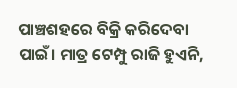ପାଞ୍ଚଶହରେ ବିକ୍ରି କରିଦେବା ପାଇଁ। ମାତ୍ର ଟେମ୍ପୁ ରାଜି ହୁଏନି,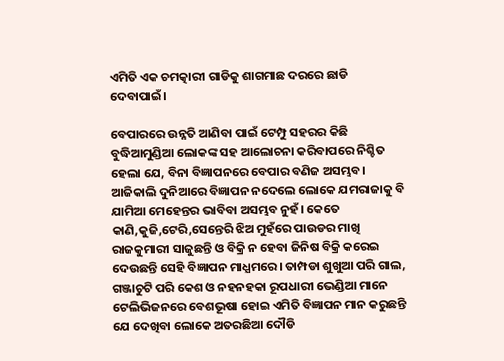ଏମିତି ଏକ ଚମତ୍କାରୀ ଗାଡିକୁ ଶାଗମାଛ ଦରରେ ଛାଡି ଦେବାପାଇଁ।

ବେପାରରେ ଉନ୍ନତି ଆଣିବା ପାଇଁ ଟେମ୍ପୁ ସହରର କିଛି ବୁଦ୍ଧିଆମୁଣ୍ଡିଆ ଲୋକଙ୍କ ସହ ଆଲୋଚନା କରିବାପରେ ନିଶ୍ଚିତ ହେଲା ଯେ, ବିନା ବିଜ୍ଞାପନରେ ବେପାର ବଣିଜ ଅସମ୍ଭବ। ଆଜିକାଲି ଦୁନିଆରେ ବିଜ୍ଞାପନ ନଦେଲେ ଲୋକେ ଯମରାଜାକୁ ବି ଯାମିଆ ମେହେନ୍ତର ଭାବିବା ଅସମ୍ଭବ ନୁହଁ। କେତେ କାଣି,କୁଜି,ଟେରି,ସେନ୍ତେରି ଝିଅ ମୁହଁରେ ପାଉଡର ମାଖି ରାଜକୁମାରୀ ସାଜୁଛନ୍ତି ଓ ବିକ୍ରି ନ ହେବା ଜିନିଷ ବିକ୍ରି କରେଇ ଦେଉଛନ୍ତି ସେହି ବିଜ୍ଞାପନ ମାଧ୍ଯମରେ। ତାମ୍ପଡା ଶୁଖୁଆ ପରି ଗାଲ, ଗଞ୍ଜାଚୁଟି ପରି କେଶ ଓ ନହନହକା ରୂପଧାରୀ ଭେଣ୍ଡିଆ ମାନେ ଟେଲିଭିଜନରେ ବେଶଭୂଷା ହୋଇ ଏମିତି ବିଜ୍ଞାପନ ମାନ କରୁଛନ୍ତି ଯେ ଦେଖିବା ଲୋକେ ଅତରଛିଆ ଦୌଡି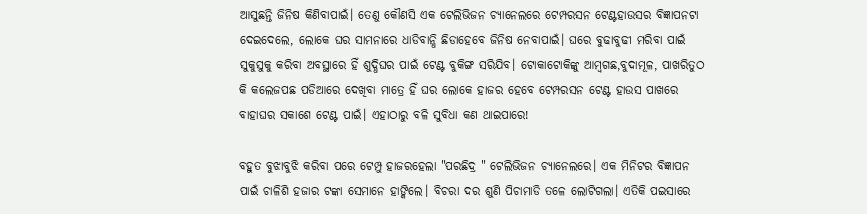ଆସୁଛନ୍ତି ଜିନିଷ କିଣିବାପାଇଁ। ତେଣୁ କୌଣସି ଏକ ଟେଲିଭିଜନ ଚ୍ଯାନେଲରେ ଟେମ୍ପରସନ ଟେଣ୍ଟହାଉସର ବିଜ୍ଞାପନଟା ଦେଇଦେଲେ, ଲୋକେ ଘର ସାମନାରେ ଧାଡିବାନ୍ଧି ଛିଡାହେବେ ଜିନିଷ ନେବାପାଇଁ। ଘରେ ବୁଢାବୁଢୀ ମରିବା ପାଇଁ ସୁକୁସୁକୁ କରିବା ଅବସ୍ଥାରେ ହିଁ ଶୁଦ୍ଧିଘର ପାଇଁ ଟେଣ୍ଟ ବୁକିଙ୍ଗ ସରିଯିବ। ଟୋକାଟୋକିଙ୍କୁ ଆମ୍ବଗଛ,ବୁଦାମୂଳ, ପାଖରିତୁଠ କି କଲେଜପଛ ପଡିଆରେ ଦେଖିବା ମାତ୍ରେ ହିଁ ଘର ଲୋକେ ହାଜର ହେବେ ଟେମ୍ପରସନ ଟେଣ୍ଟ ହାଉସ ପାଖରେ ବାହାଘର ସକାଶେ ଟେଣ୍ଟ ପାଇଁ। ଏହାଠାରୁ ବଳି ସୁବିଧା କଣ ଥାଇପାରେ!

ବହୁତ ବୁଝାବୁଝି କରିବା ପରେ ଟେମ୍ପୁ ହାଜରହେଲା "ପରଛିଦ୍ର " ଟେଲିଭିଜନ ଚ୍ଯାନେଲରେ। ଏକ ମିନିଟର ବିଜ୍ଞାପନ ପାଇଁ ଚାଳିଶି ହଜାର ଟଙ୍କା ସେମାନେ ହାଙ୍କିଲେ। ବିଚରା ଦର ଶୁଣି ପିଚାମାଡି ତଳେ ଲୋଟିଗଲା। ଏତିକି ପଇସାରେ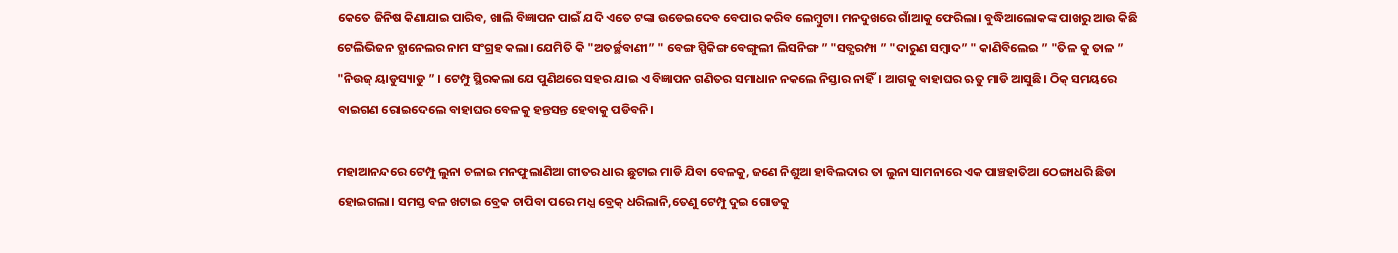କେତେ ଜିନିଷ କିଣାଯାଇ ପାରିବ, ଖାଲି ବିଜ୍ଞାପନ ପାଇଁ ଯଦି ଏତେ ଟଙ୍କା ଉଡେଇଦେବ ବେପାର କରିବ ଲେମ୍ବୁଟା। ମନଦୁଖରେ ଗାଁଆକୁ ଫେରିଲା। ବୁଦ୍ଧିଆଲୋକଙ୍କ ପାଖରୁ ଆଉ କିଛି ଟେଲିଭିଜନ ଚ୍ଯାନେଲର ନାମ ସଂଗ୍ରହ କଲା। ଯେମିତି କି "ଅତର୍ଚ୍ଛବାଣୀ” " ବେଙ୍ଗ ସ୍ପିକିଙ୍ଗ ବେଙ୍ଗୁଲୀ ଲିସନିଙ୍ଗ ” "ସତ୍ଯରମ୍ପା ” "ଦାରୁଣ ସମ୍ବାଦ” " କାଣିବିଲେଇ ” "ତିଳ କୁ ତାଳ ” "ନିଉଜ୍ ୟାଡୁସ୍ୟାଡୁ ” । ଟେମ୍ପୁ ସ୍ଥିରକଲା ଯେ ପୁଣିଥରେ ସହର ଯାଇ ଏ ବିଜ୍ଞାପନ ଗଣିତର ସମାଧାନ ନକଲେ ନିସ୍ତାର ନାହିଁ। ଆଗକୁ ବାହାଘର ଋତୁ ମାଡି ଆସୁଛି। ଠିକ୍ ସମୟରେ ବାଇଗଣ ରୋଇଦେଲେ ବାହାଘର ବେଳକୁ ହନ୍ତସନ୍ତ ହେବାକୁ ପଡିବନି।

ମହାଆନନ୍ଦରେ ଟେମ୍ପୁ ଲୁନା ଚଳାଇ ମନଫୁଲାଣିଆ ଗୀତର ଧାର ଛୁଟାଇ ମାଡି ଯିବା ବେଳକୁ, ଜଣେ ନିଶୁଆ ହାବିଲଦାର ତା ଲୁନା ସାମନାରେ ଏକ ପାଞ୍ଚହାତିଆ ଠେଙ୍ଗାଧରି ଛିଡା ହୋଇଗଲା। ସମସ୍ତ ବଳ ଖଟାଇ ବ୍ରେକ ଚାପିବା ପରେ ମଧ୍ଯ ବ୍ରେକ୍ ଧରିଲାନି,ତେଣୁ ଟେମ୍ପୁ ଦୁଇ ଗୋଡକୁ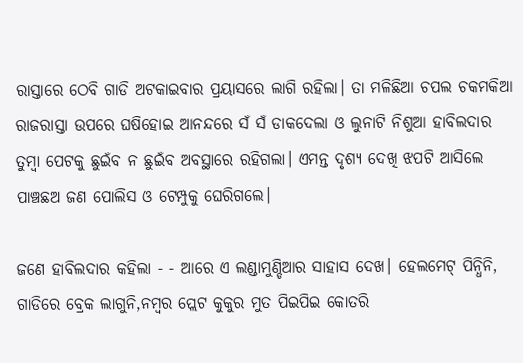ରାସ୍ତାରେ ଠେବି ଗାଡି ଅଟକାଇବାର ପ୍ରୟାସରେ ଲାଗି ରହିଲା। ତା ମଳିଛିଆ ଚପଲ ଚକମକିଆ ରାଜରାସ୍ତା ଉପରେ ଘଷିହୋଇ ଆନନ୍ଦରେ ସଁ ସଁ ଡାକଦେଲା ଓ ଲୁନାଟି ନିଶୁଆ ହାବିଲଦାର ତୁମ୍ବା ପେଟକୁ ଛୁଇଁବ ନ ଛୁଇଁବ ଅବସ୍ଥାରେ ରହିଗଲା। ଏମନ୍ତ ଦୃଶ୍ଯ ଦେଖି ଝପଟି ଆସିଲେ ପାଞ୍ଚଛଅ ଜଣ ପୋଲିସ ଓ ଟେମ୍ପୁକୁ ଘେରିଗଲେ।

ଜଣେ ହାବିଲଦାର କହିଲା - - ଆରେ ଏ ଲଣ୍ଡାମୁଣ୍ଡିଆର ସାହାସ ଦେଖ। ହେଲମେଟ୍ ପିନ୍ଧିନି, ଗାଡିରେ ବ୍ରେକ ଲାଗୁନି,ନମ୍ବର ପ୍ଲେଟ କୁକୁର ମୁତ ପିଇପିଇ କୋତରି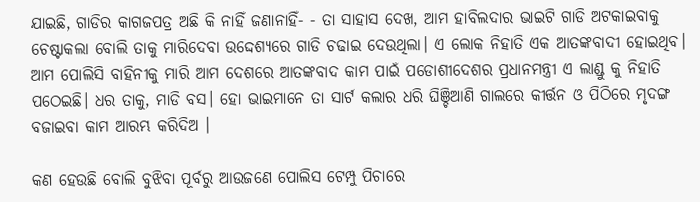ଯାଇଛି, ଗାଡିର କାଗଜପତ୍ର ଅଛି କି ନାହିଁ ଜଣାନାହିଁ- - ତା ସାହାସ ଦେଖ, ଆମ ହାବିଲଦାର ଭାଇଟି ଗାଡି ଅଟକାଇବାକୁ ଚେଷ୍ଟାକଲା ବୋଲି ତାକୁ ମାରିଦେବା ଉଦ୍ଦେଶ୍ଯରେ ଗାଡି ଚଢାଇ ଦେଉଥିଲା। ଏ ଲୋକ ନିହାତି ଏକ ଆତଙ୍କବାଦୀ ହୋଇଥିବ। ଆମ ପୋଲିସି ବାହିନୀକୁ ମାରି ଆମ ଦେଶରେ ଆତଙ୍କବାଦ କାମ ପାଇଁ ପଡୋଶୀଦେଶର ପ୍ରଧାନମନ୍ତ୍ରୀ ଏ ଲାଣ୍ଡୁ କୁ ନିହାତି ପଠେଇଛି। ଧର ତାକୁ, ମାଡି ବସ। ହୋ ଭାଇମାନେ ତା ସାର୍ଟ କଲାର ଧରି ଘିଞ୍ଚିଆଣି ଗାଲରେ କୀର୍ତ୍ତନ ଓ ପିଠିରେ ମୃଦଙ୍ଗ ବଜାଇବା କାମ ଆରମ୍ଭ କରିଦିଅ ।

କଣ ହେଉଛି ବୋଲି ବୁଝିବା ପୂର୍ବରୁ ଆଉଜଣେ ପୋଲିସ ଟେମ୍ପୁ ପିଚାରେ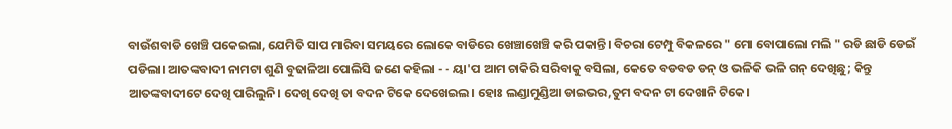ବାଉଁଶବାଡି ଖେଞ୍ଚି ପକେଇଲା, ଯେମିତି ସାପ ମାରିବା ସମୟରେ ଲୋକେ ବାଡିରେ ଖେଞ୍ଚାଖେଞ୍ଚି କରି ପକାନ୍ତି। ବିଚରା ଟେମ୍ପୁ ବିକଳରେ " ମୋ ବୋପାଲୋ ମଲି " ରଡି ଛାଡି ଡେଇଁ ପଡିଲା। ଆତଙ୍କବାଦୀ ନାମଟା ଶୁଣି ବୁଢାଳିଆ ପୋଲିସି ଜଣେ କହିଲା - - ୟା'ପ ଆମ ଚାକିରି ସରିବାକୁ ବସିଲା, କେତେ ବଡବଡ ଡନ୍ ଓ ଭଳିକି ଭଳି ଗନ୍ ଦେଖିଛୁ; କିନ୍ତୁ ଆତଙ୍କବାଦୀଟେ ଦେଖି ପାରିଲୁନି। ଦେଖି ଦେଖି ତା ବଦନ ଟିକେ ଦେଖେଇଲ। ହୋଃ ଲଣ୍ଡାମୁଣ୍ଡିଆ ଡାଇଭର,ତୁମ ବଦନ ଟା ଦେଖାନି ଟିକେ।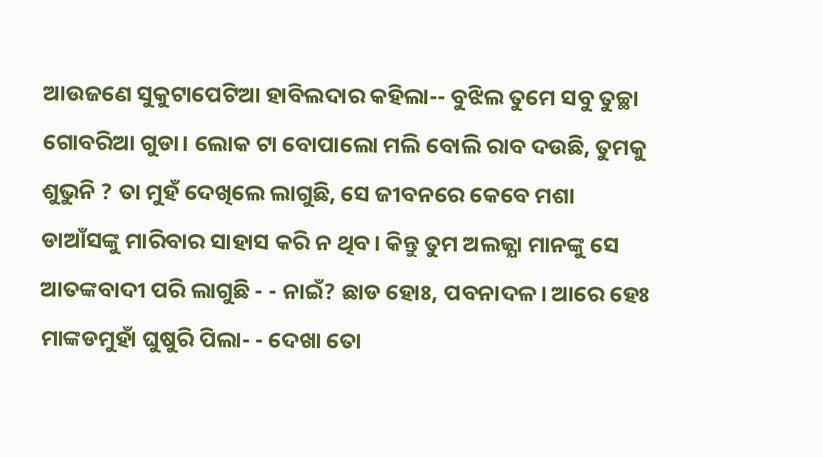ଆଉଜଣେ ସୁକୁଟାପେଟିଆ ହାବିଲଦାର କହିଲା-- ବୁଝିଲ ତୁମେ ସବୁ ତୁଚ୍ଛା ଗୋବରିଆ ଗୁଡା। ଲୋକ ଟା ବୋପାଲୋ ମଲି ବୋଲି ରାବ ଦଉଛି, ତୁମକୁ ଶୁଭୁନି ? ତା ମୁହଁ ଦେଖିଲେ ଲାଗୁଛି, ସେ ଜୀବନରେ କେବେ ମଶା ଡାଆଁସଙ୍କୁ ମାରିବାର ସାହାସ କରି ନ ଥିବ। କିନ୍ତୁ ତୁମ ଅଲଜ୍ଯା ମାନଙ୍କୁ ସେ ଆତଙ୍କବାଦୀ ପରି ଲାଗୁଛି - - ନାଇଁ? ଛାଡ ହୋଃ, ପବନାଦଳ। ଆରେ ହେଃ ମାଙ୍କଡମୁହାଁ ଘୁଷୁରି ପିଲା- - ଦେଖା ତୋ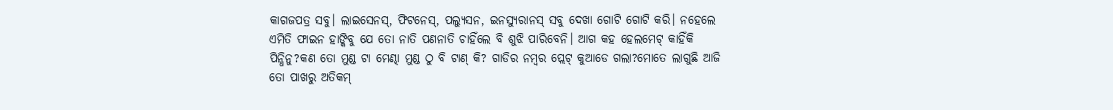କାଗଜପତ୍ର ସବୁ। ଲାଇସେନସ୍, ଫିଟନେସ୍, ପଲ୍ଯୁସନ, ଇନସ୍ଯୁରାନସ୍ ସବୁ ଦେଖା ଗୋଟି ଗୋଟି କରି। ନହେଲେ ଏମିତି ଫାଇନ ହାଙ୍କିବୁ ଯେ ତୋ ନାତି ପଣନାତି ଚାହିଁଲେ ବି ଶୁଝି ପାରିବେନି। ଆଗ କହ ହେଲମେଟ୍ କାହିଁକି ପିନ୍ଧିନୁ?କଣ ତୋ ମୁଣ୍ଡ ଟା ମେଣ୍ଢା ମୁଣ୍ଡ ଠୁ ବି ଟାଣ୍ କି? ଗାଡିର ନମ୍ବର ପ୍ଲେଟ୍ କୁଆଡେ ଗଲା?ମୋତେ ଲାଗୁଛି ଆଜି ତୋ ପାଖରୁ ଅତିକମ୍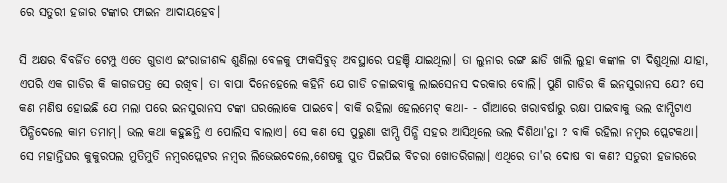ରେ ସତୁରୀ ହଜାର ଟଙ୍କାର ଫାଇନ ଆଦାୟହେବ।

ସି ଅକ୍ଷର ବିବର୍ଜିତ ଟେମ୍ପୁ ଏତେ ଗୁଡାଏ ଇଂରାଜୀଶବ୍ଦ ଶୁଣିଲା ବେଳକୁ ଫାକସିବୁଡ୍ ଅବସ୍ଥାରେ ପହଞ୍ଚି ଯାଇଥିଲା। ତା ଲୁନାର ରଙ୍ଗ ଛାଡି ଖାଲି ଲୁହା କଙ୍କାଳ ଟା ଦିଶୁଥିଲା ଯାହା, ଏପରି ଏକ ଗାଡିର କି କାଗଜପତ୍ର ସେ ରଖିବ। ତା ବାପା ଦିନେହେଲେ କହିନି ଯେ ଗାଡି ଚଳାଇବାକୁ ଲାଇସେନସ ଦରକାର ବୋଲି। ପୁଣି ଗାଡିର କି ଇନସୁରାନସ ଯେ? ସେ କଣ ମଣିଷ ହୋଇଛି ଯେ ମଲା ପରେ ଇନସୁରାନସ ଟଙ୍କା ଘରଲୋକେ ପାଇବେ। ବାକି ରହିଲା ହେଲମେଟ୍ କଥା- - ଗାଁଆରେ ଖରାବର୍ଷାରୁ ରକ୍ଷା ପାଇବାକୁ ଭଲ ଝାମ୍ପିଟାଏ ପିନ୍ଧିଦେଲେ କାମ ତମାମ୍। ଭଲ କଥା କହୁଛନ୍ତି ଏ ପୋଲିସ ବାଲାଏ। ସେ କଣ ସେ ପୁରୁଣା ଝାମ୍ପି ପିନ୍ଧି ସହର ଆସିଥିଲେ ଭଲ ଦିଶିଥା'ନ୍ତା ? ବାକି ରହିଲା ନମ୍ବର ପ୍ଲେଟକଥା। ସେ ମହାନ୍ତିଘର କୁକୁରପଲ ମୁତିମୁତି ନମ୍ବରପ୍ଲେଟର ନମ୍ବର ଲିଭେଇଦେଲେ,ଶେଷକୁ ପୁତ ପିଇପିଇ ବିଚରା ଖୋତରିଗଲା। ଏଥିରେ ତା'ର ଦୋଷ ବା କଣ? ସତୁରୀ ହଜାରରେ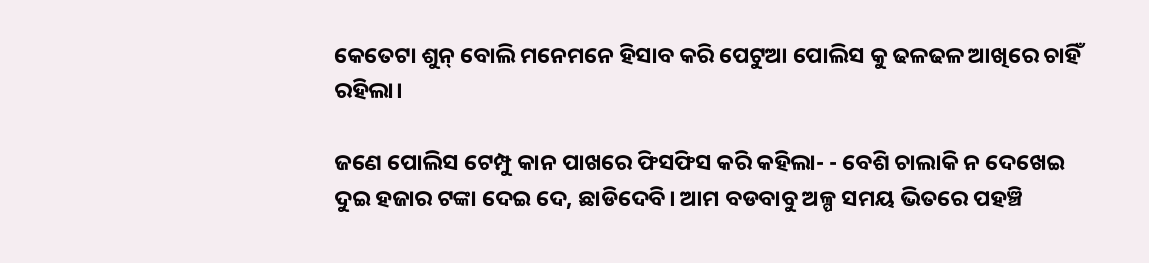କେତେଟା ଶୁନ୍ ବୋଲି ମନେମନେ ହିସାବ କରି ପେଟୁଆ ପୋଲିସ କୁ ଢଳଢଳ ଆଖିରେ ଚାହିଁ ରହିଲା।

ଜଣେ ପୋଲିସ ଟେମ୍ପୁ କାନ ପାଖରେ ଫିସଫିସ କରି କହିଲା- - ବେଶି ଚାଲାକି ନ ଦେଖେଇ ଦୁଇ ହଜାର ଟଙ୍କା ଦେଇ ଦେ, ଛାଡିଦେବି। ଆମ ବଡବାବୁ ଅଳ୍ପ ସମୟ ଭିତରେ ପହଞ୍ଚି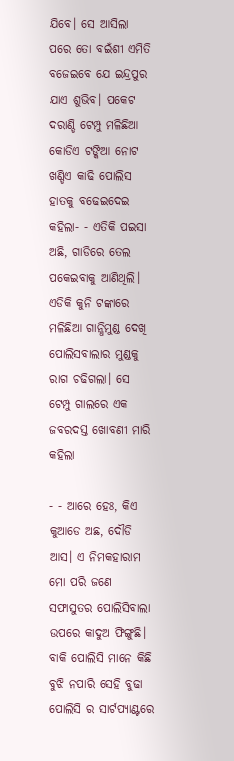ଯିବେ। ସେ ଆସିଲା ପରେ ତୋ ବଇଁଶୀ ଏମିତି ବଜେଇବେ ଯେ ଇନ୍ଦ୍ରପୁର ଯାଏ ଶୁଭିବ। ପକେଟ ଦରାଣ୍ଡି ଟେମ୍ପୁ ମଳିଛିଆ କୋଡିଏ ଟଙ୍କିଆ ନୋଟ ଖଣ୍ଡିଏ କାଢି ପୋଲିସ ହାତକୁ ବଢେଇଦେଇ କହିଲା- - ଏତିକି ପଇସା ଅଛି, ଗାଡିରେ ତେଲ ପକେଇବାକୁ ଆଣିଥିଲି। ଏଡିକି କୁନି ଟଙ୍କାରେ ମଳିଛିଆ ଗାନ୍ଧିମୁଣ୍ଡ ଦେଖି ପୋଲିସବାଲାର ମୁଣ୍ଡକୁ ରାଗ ଚଢିଗଲା। ସେ ଟେମ୍ପୁ ଗାଲରେ ଏକ ଜବରଦସ୍ତ ଖୋବଣୀ ମାରି କହିଲା

- - ଆରେ ହେଃ, କିଏ କୁଆଡେ ଅଛ, ଦୌଡି ଆସ। ଏ ନିମକହାରାମ ମୋ ପରି ଜଣେ ସଫାସୁତର ପୋଲିସିବାଲା ଉପରେ କାଦୁଅ ଫିଙ୍ଗୁଛି। ବାକି ପୋଲିସି ମାନେ କିଛି ବୁଝି ନପାରି ସେହି ବୁଢା ପୋଲିସି ର ସାର୍ଟପ୍ଯାଣ୍ଟରେ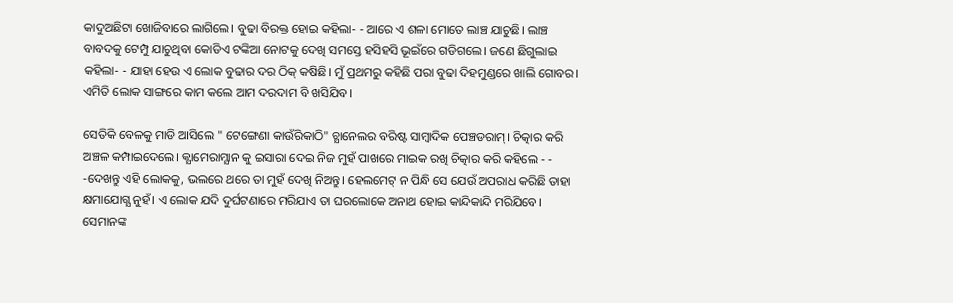କାଦୁଅଛିଟା ଖୋଜିବାରେ ଲାଗିଲେ। ବୁଢା ବିରକ୍ତ ହୋଇ କହିଲା- - ଆରେ ଏ ଶଳା ମୋତେ ଲାଞ୍ଚ ଯାଚୁଛି। ଲାଞ୍ଚ ବାବଦକୁ ଟେମ୍ପୁ ଯାଚୁଥିବା କୋଡିଏ ଟଙ୍କିଆ ନୋଟକୁ ଦେଖି ସମସ୍ତେ ହସିହସି ଭୂଇଁରେ ଗଡିଗଲେ। ଜଣେ ଛିଗୁଲାଇ କହିଲା- - ଯାହା ହେଉ ଏ ଲୋକ ବୁଢାର ଦର ଠିକ୍ କଷିଛି। ମୁଁ ପ୍ରଥମରୁ କହିଛି ପରା ବୁଢା ଦିହମୁଣ୍ଡରେ ଖାଲି ଗୋବର। ଏମିତି ଲୋକ ସାଙ୍ଗରେ କାମ କଲେ ଆମ ଦରଦାମ ବି ଖସିଯିବ।

ସେତିକି ବେଳକୁ ମାଡି ଆସିଲେ " ଟେଙ୍ଗେଣା କାଉଁରିକାଠି" ଚ୍ଯାନେଲର ବରିଷ୍ଟ ସାମ୍ବାଦିକ ପେଞ୍ଚଡରାମ୍। ଚିତ୍କାର କରି ଅଞ୍ଚଳ କମ୍ପାଇଦେଲେ। କ୍ଯାମେରାମ୍ଯାନ କୁ ଇସାରା ଦେଇ ନିଜ ମୁହଁ ପାଖରେ ମାଇକ ରଖି ଚିତ୍କାର କରି କହିଲେ - - -ଦେଖନ୍ତୁ ଏହି ଲୋକକୁ, ଭଲରେ ଥରେ ତା ମୁହଁ ଦେଖି ନିଅନ୍ତୁ। ହେଲମେଟ୍ ନ ପିନ୍ଧି ସେ ଯେଉଁ ଅପରାଧ କରିଛି ତାହା କ୍ଷମାଯୋଗ୍ଯ ନୁହଁ। ଏ ଲୋକ ଯଦି ଦୁର୍ଘଟଣାରେ ମରିଯାଏ ତା ଘରଲୋକେ ଅନାଥ ହୋଇ କାନ୍ଦିକାନ୍ଦି ମରିଯିବେ। ସେମାନଙ୍କ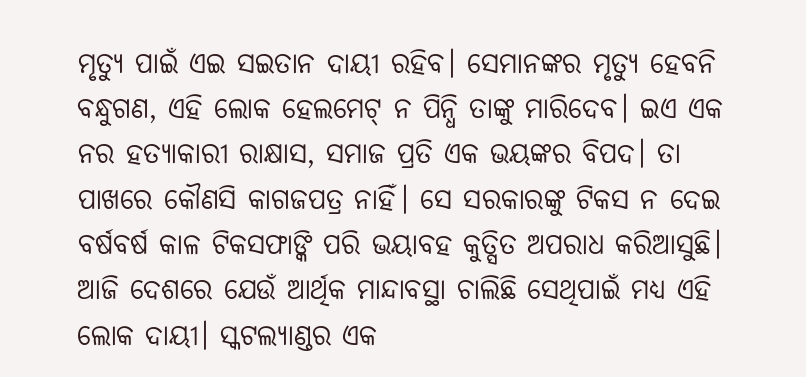ମୃତ୍ଯୁ ପାଇଁ ଏଇ ସଇତାନ ଦାୟୀ ରହିବ। ସେମାନଙ୍କର ମୃତ୍ଯୁ ହେବନି ବନ୍ଧୁଗଣ, ଏହି ଲୋକ ହେଲମେଟ୍ ନ ପିନ୍ଧି ତାଙ୍କୁ ମାରିଦେବ। ଇଏ ଏକ ନର ହତ୍ଯାକାରୀ ରାକ୍ଷାସ, ସମାଜ ପ୍ରତି ଏକ ଭୟଙ୍କର ବିପଦ। ତା ପାଖରେ କୌଣସି କାଗଜପତ୍ର ନାହିଁ। ସେ ସରକାରଙ୍କୁ ଟିକସ ନ ଦେଇ ବର୍ଷବର୍ଷ କାଳ ଟିକସଫାଙ୍କି ପରି ଭୟାବହ କୁତ୍ସିତ ଅପରାଧ କରିଆସୁଛି। ଆଜି ଦେଶରେ ଯେଉଁ ଆର୍ଥିକ ମାନ୍ଦାବସ୍ଥା ଚାଲିଛି ସେଥିପାଇଁ ମଧ୍ଯ ଏହି ଲୋକ ଦାୟୀ। ସ୍କଟଲ୍ଯାଣ୍ଡର ଏକ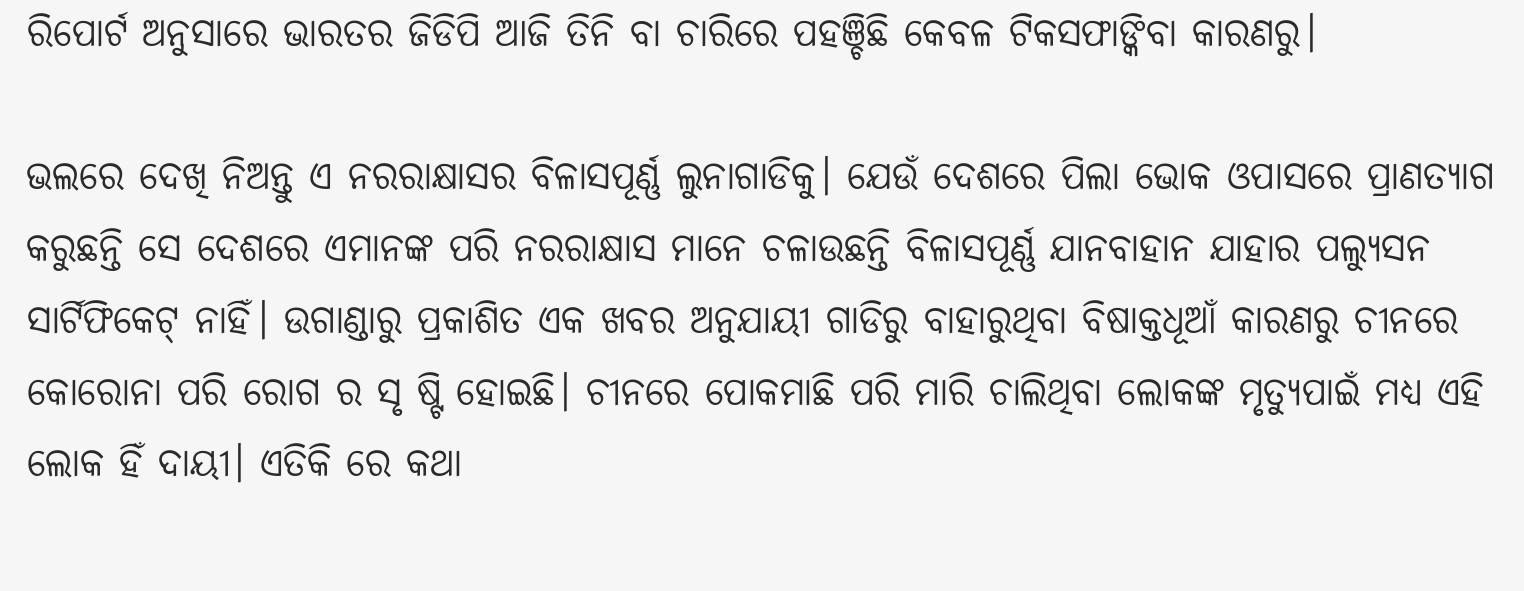ରିପୋର୍ଟ ଅନୁସାରେ ଭାରତର ଜିଡିପି ଆଜି ତିନି ବା ଚାରିରେ ପହଞ୍ଚିଛି କେବଳ ଟିକସଫାଙ୍କିବା କାରଣରୁ।

ଭଲରେ ଦେଖି ନିଅନ୍ତୁ ଏ ନରରାକ୍ଷାସର ବିଳାସପୂର୍ଣ୍ଣ ଲୁନାଗାଡିକୁ। ଯେଉଁ ଦେଶରେ ପିଲା ଭୋକ ଓପାସରେ ପ୍ରାଣତ୍ଯାଗ କରୁଛନ୍ତି ସେ ଦେଶରେ ଏମାନଙ୍କ ପରି ନରରାକ୍ଷାସ ମାନେ ଚଳାଉଛନ୍ତି ବିଳାସପୂର୍ଣ୍ଣ ଯାନବାହାନ ଯାହାର ପଲ୍ଯୁସନ ସାର୍ଟିଫିକେଟ୍ ନାହିଁ। ଉଗାଣ୍ଡାରୁ ପ୍ରକାଶିତ ଏକ ଖବର ଅନୁଯାୟୀ ଗାଡିରୁ ବାହାରୁଥିବା ବିଷାକ୍ତଧୂଆଁ କାରଣରୁ ଚୀନରେ କୋରୋନା ପରି ରୋଗ ର ସୃ ଷ୍ଟି ହୋଇଛି। ଚୀନରେ ପୋକମାଛି ପରି ମାରି ଚାଲିଥିବା ଲୋକଙ୍କ ମୃତ୍ଯୁପାଇଁ ମଧ୍ଯ ଏହି ଲୋକ ହିଁ ଦାୟୀ। ଏତିକି ରେ କଥା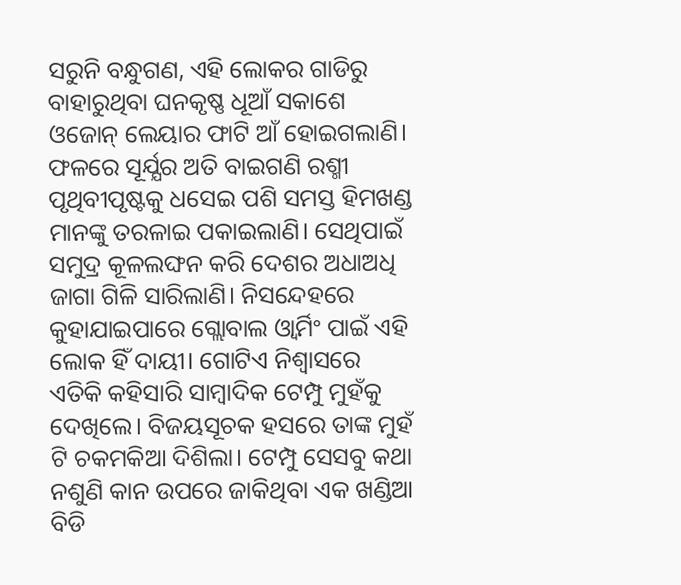ସରୁନି ବନ୍ଧୁଗଣ, ଏହି ଲୋକର ଗାଡିରୁ ବାହାରୁଥିବା ଘନକୃଷ୍ଣ ଧୂଆଁ ସକାଶେ ଓଜୋନ୍ ଲେୟାର ଫାଟି ଆଁ ହୋଇଗଲାଣି। ଫଳରେ ସୂର୍ଯ୍ଯର ଅତି ବାଇଗଣି ରଶ୍ମୀ ପୃଥିବୀପୃଷ୍ଟକୁ ଧସେଇ ପଶି ସମସ୍ତ ହିମଖଣ୍ଡ ମାନଙ୍କୁ ତରଳାଇ ପକାଇଲାଣି। ସେଥିପାଇଁ ସମୁଦ୍ର କୂଳଲଙ୍ଘନ କରି ଦେଶର ଅଧାଅଧି ଜାଗା ଗିଳି ସାରିଲାଣି। ନିସନ୍ଦେହରେ କୁହାଯାଇପାରେ ଗ୍ଲୋବାଲ ଓ୍ବାର୍ମିଂ ପାଇଁ ଏହି ଲୋକ ହିଁ ଦାୟୀ। ଗୋଟିଏ ନିଶ୍ବାସରେ ଏତିକି କହିସାରି ସାମ୍ବାଦିକ ଟେମ୍ପୁ ମୁହଁକୁ ଦେଖିଲେ। ବିଜୟସୂଚକ ହସରେ ତାଙ୍କ ମୁହଁ ଟି ଚକମକିଆ ଦିଶିଲା। ଟେମ୍ପୁ ସେସବୁ କଥା ନଶୁଣି କାନ ଉପରେ ଜାକିଥିବା ଏକ ଖଣ୍ଡିଆ ବିଡି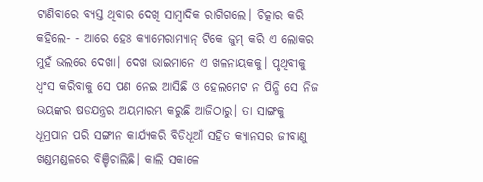ଟାଣିବାରେ ବ୍ଯସ୍ତ ଥିବାର ଦେଖି ସାମ୍ବାଦିକ ରାଗିଗଲେ। ଚିତ୍କାର କରି କହିଲେ- - ଆରେ ହେଃ କ୍ଯାମେରାମ୍ଯାନ୍ ଟିକେ ଜୁମ୍ କରି ଏ ଲୋକର ମୁହଁ ଭଲରେ ଦେଖା। ଦେଖ ଭାଇମାନେ ଏ ଖଳନାୟକକୁ। ପୃଥିବୀକୁ ଧ୍ବଂସ କରିବାକୁ ସେ ପଣ ନେଇ ଆସିଛି ଓ ହେଲମେଟ ନ ପିନ୍ଧି ସେ ନିଜ ଭୟଙ୍କର ଷଡଯନ୍ତ୍ରର ଅୟମାରମ୍ଭ କରୁଛି ଆଜିଠାରୁ। ତା ସାଙ୍ଗକୁ ଧୂମ୍ରପାନ ପରି ସଙ୍ଗୀନ କାର୍ଯ୍ଯକରି ବିଡିଧୂଆଁ ସହିତ କ୍ଯାନସର ଜୀବାଣୁ ଖଣ୍ଡମଣ୍ଡଳରେ ବିଞ୍ଚିଚାଲିଛି। କାଲି ସକାଳେ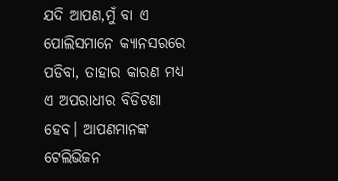ଯଦି ଆପଣ,ମୁଁ ବା ଏ ପୋଲିସମାନେ କ୍ଯାନସରରେ ପଡିବା, ତାହାର କାରଣ ମଧ୍ଯ ଏ ଅପରାଧୀର ବିଡିଟଣା ହେବ। ଆପଣମାନଙ୍କ ଟେଲିଭିଜନ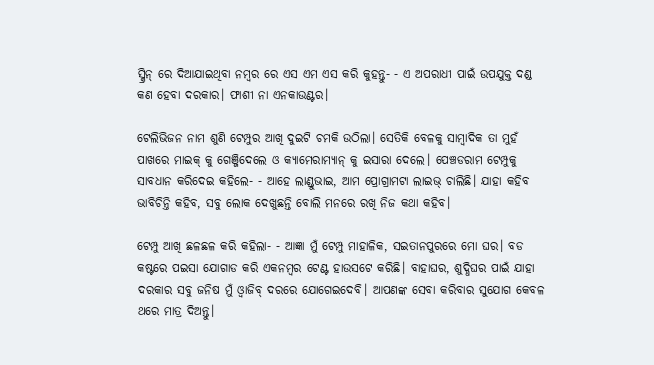ସ୍କ୍ରିନ୍ ରେ ଦିଆଯାଇଥିବା ନମ୍ବର ରେ ଏସ ଏମ ଏସ କରି କୁହନ୍ତୁ- - ଏ ଅପରାଧୀ ପାଇଁ ଉପଯୁକ୍ତ ଦଣ୍ଡ କଣ ହେବା ଦରକାର। ଫାଶୀ ନା ଏନକାଉଣ୍ଟର।

ଟେଲିଭିଜନ ନାମ ଶୁଣି ଟେମ୍ପୁର ଆଖି ଦୁଇଟି ଚମକି ଉଠିଲା। ସେତିକି ବେଳକୁ ସାମ୍ବାଦିକ ତା ମୁହଁ ପାଖରେ ମାଇକ୍ କୁ ଗେଞ୍ଜିଦେଲେ ଓ କ୍ଯାମେରାମ୍ଯାନ୍ କୁ ଇସାରା ଦେଲେ। ପେଞ୍ଚଡରାମ ଟେମ୍ପୁକୁ ସାବଧାନ କରିଦେଇ କହିଲେ- - ଆହେ ଲାଣ୍ଡୁଭାଇ, ଆମ ପ୍ରୋଗ୍ରାମଟା ଲାଇଭ୍ ଚାଲିଛି। ଯାହା କହିବ ଭାବିଚିନ୍ତି କହିବ, ସବୁ ଲୋକ ଦେଖୁଛନ୍ତି ବୋଲି ମନରେ ରଖି ନିଜ କଥା କହିବ।

ଟେମ୍ପୁ ଆଖି ଛଳଛଳ କରି କହିଲା- - ଆଜ୍ଞା ମୁଁ ଟେମ୍ପୁ ମାହାଳିକ, ସଇତାନପୁରରେ ମୋ ଘର। ବଡ କଷ୍ଟରେ ପଇସା ଯୋଗାଡ କରି ଏକନମ୍ବର ଟେଣ୍ଟ ହାଉସଟେ କରିଛି। ବାହାଘର, ଶୁଦ୍ଧିଘର ପାଇଁ ଯାହା ଦରକାର ସବୁ ଜନିଷ ମୁଁ ଓ୍ବାଜିବ୍ ଦରରେ ଯୋଗେଇଦେବି। ଆପଣଙ୍କ ସେବା କରିବାର ସୁଯୋଗ କେବଳ ଥରେ ମାତ୍ର ଦିଅନ୍ତୁ।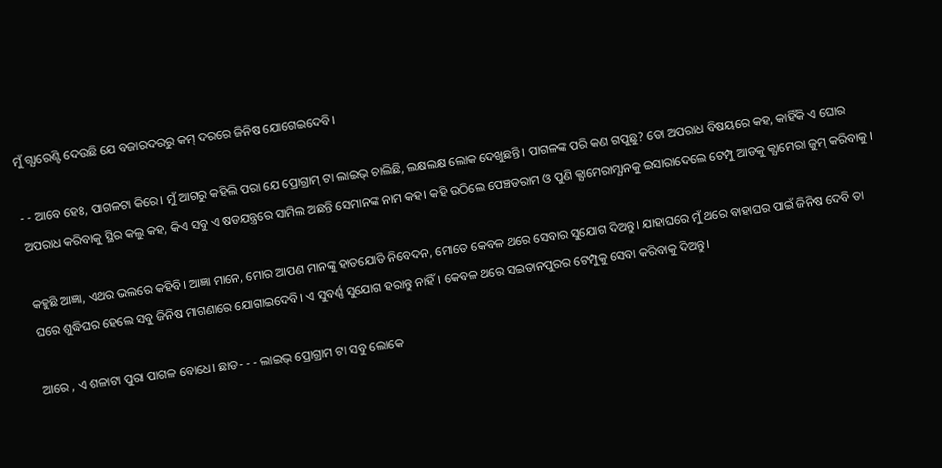ମୁଁ ଗ୍ଯାରେଣ୍ଟି ଦେଉଛି ଯେ ବଜାରଦରରୁ କମ୍ ଦରରେ ଜିନିଷ ଯୋଗେଇଦେବି।

- - ଆବେ ହେଃ, ପାଗଳଟା କିରେ। ମୁଁ ଆଗରୁ କହିଲି ପରା ଯେ ପ୍ରୋଗ୍ରାମ୍ ଟା ଲାଇଭ୍ ଚାଲିଛି, ଲକ୍ଷଲକ୍ଷ ଲୋକ ଦେଖୁଛନ୍ତି। ପାଗଳଙ୍କ ପରି କଣ ଗପୁଛୁ? ତୋ ଅପରାଧ ବିଷୟରେ କହ, କାହିଁକି ଏ ଘୋର ଅପରାଧ କରିବାକୁ ସ୍ଥିର କଲୁ କହ, କିଏ ସବୁ ଏ ଷଡଯନ୍ତ୍ରରେ ସାମିଲ ଅଛନ୍ତି ସେମାନଙ୍କ ନାମ କହ। କହି ଉଠିଲେ ପେଞ୍ଚଡରାମ ଓ ପୁଣି କ୍ଯାମେରାମ୍ଯାନକୁ ଇସାରାଦେଲେ ଟେମ୍ପୁ ଆଡକୁ କ୍ଯାମେରା ଜୁମ୍ କରିବାକୁ ।

କହୁଛି ଆଜ୍ଞା, ଏଥର ଭଲରେ କହିବି। ଆଜ୍ଞା ମାନେ, ମୋର ଆପଣ ମାନଙ୍କୁ ହାତଯୋଡି ନିବେଦନ, ମୋତେ କେବଳ ଥରେ ସେବାର ସୁଯୋଗ ଦିଅନ୍ତୁ। ଯାହାଘରେ ମୁଁ ଥରେ ବାହାଘର ପାଇଁ ଜିନିଷ ଦେବି ତା ଘରେ ଶୁଦ୍ଧିଘର ହେଲେ ସବୁ ଜିନିଷ ମାଗଣାରେ ଯୋଗାଇଦେବି। ଏ ସୁବର୍ଣ୍ଣ ସୁଯୋଗ ହରାନ୍ତୁ ନାହିଁ। କେବଳ ଥରେ ସଇତାନପୁରର ଟେମ୍ପୁକୁ ସେବା କରିବାକୁ ଦିଅନ୍ତୁ।

ଆରେ , ଏ ଶଳାଟା ପୁରା ପାଗଳ ବୋଧେ। ଛାଡ- - - ଲାଇଭ୍ ପ୍ରୋଗ୍ରାମ ଟା ସବୁ ଲୋକେ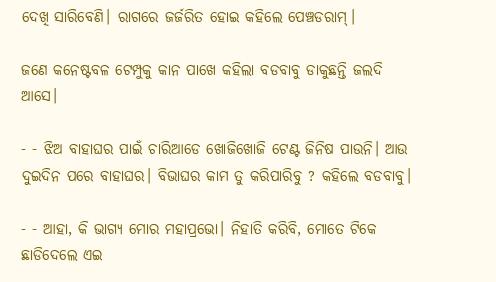ଦେଖି ସାରିବେଣି। ରାଗରେ ଜର୍ଜରିତ ହୋଇ କହିଲେ ପେଞ୍ଚଡରାମ୍।

ଜଣେ କନେଷ୍ଟବଳ ଟେମ୍ପୁକୁ କାନ ପାଖେ କହିଲା ବଡବାବୁ ଡାକୁଛନ୍ତି ଜଲଦି ଆସେ।

- - ଝିଅ ବାହାଘର ପାଇଁ ଚାରିଆଡେ ଖୋଜିଖୋଜି ଟେଣ୍ଟ ଜିନିଷ ପାଉନି। ଆଉ ଦୁଇଦିନ ପରେ ବାହାଘର। ବିଭାଘର କାମ ତୁ କରିପାରିବୁ ? କହିଲେ ବଡବାବୁ।

- - ଆହା, କି ଭାଗ୍ଯ ମୋର ମହାପ୍ରଭୋ। ନିହାତି କରିବି, ମୋତେ ଟିକେ ଛାଡିଦେଲେ ଏଇ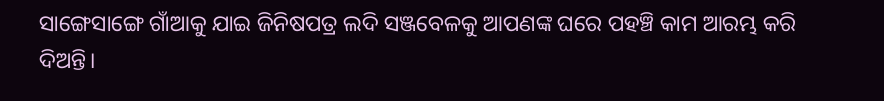ସାଙ୍ଗେସାଙ୍ଗେ ଗାଁଆକୁ ଯାଇ ଜିନିଷପତ୍ର ଲଦି ସଞ୍ଜବେଳକୁ ଆପଣଙ୍କ ଘରେ ପହଞ୍ଚି କାମ ଆରମ୍ଭ କରି ଦିଅନ୍ତି।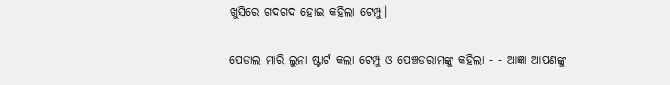ଖୁସିରେ ଗଦଗଦ ହୋଇ କହିଲା ଟେମ୍ପୁ।

ପେଡାଲ ମାରି ଲୁନା ଷ୍ଟାର୍ଟ କଲା ଟେମ୍ପୁ ଓ ପେଞ୍ଚଡରାମଙ୍କୁ କହିଲା - - ଆଜ୍ଞା ଆପଣଙ୍କୁ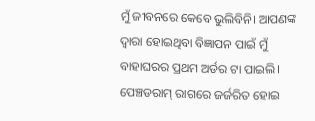ମୁଁ ଜୀବନରେ କେବେ ଭୁଲିବିନି। ଆପଣଙ୍କ ଦ୍ବାରା ହୋଇଥିବା ବିଜ୍ଞାପନ ପାଇଁ ମୁଁ ବାହାଘରର ପ୍ରଥମ ଅର୍ଡର ଟା ପାଇଲି। ପେଞ୍ଚଡରାମ୍ ରାଗରେ ଜର୍ଜରିତ ହୋଇ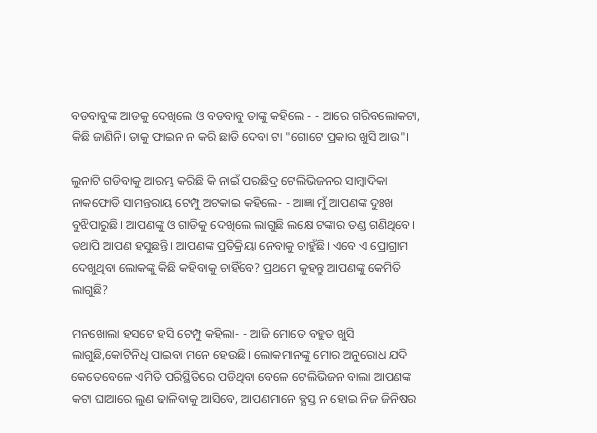ବଡବାବୁଙ୍କ ଆଡକୁ ଦେଖିଲେ ଓ ବଡବାବୁ ତାଙ୍କୁ କହିଲେ - - ଆରେ ଗରିବଲୋକଟା, କିଛି ଜାଣିନି। ତାକୁ ଫାଇନ ନ କରି ଛାଡି ଦେବା ଟା "ଗୋଟେ ପ୍ରକାର ଖୁସି ଆଉ"।

ଲୁନାଟି ଗଡିବାକୁ ଆରମ୍ଭ କରିଛି କି ନାଇଁ ପରଛିଦ୍ର ଟେଲିଭିଜନର ସାମ୍ବାଦିକା ନାକଫୋଡି ସାମନ୍ତରାୟ ଟେମ୍ପୁ ଅଟକାଇ କହିଲେ- - ଆଜ୍ଞା ମୁଁ ଆପଣଙ୍କ ଦୁଃଖ ବୁଝିପାରୁଛି। ଆପଣଙ୍କୁ ଓ ଗାଡିକୁ ଦେଖିଲେ ଲାଗୁଛି ଲକ୍ଷେ ଟଙ୍କାର ତଣ୍ଡ ଗଣିଥିବେ। ତଥାପି ଆପଣ ହସୁଛନ୍ତି। ଆପଣଙ୍କ ପ୍ରତିକ୍ରିୟା ନେବାକୁ ଚାହୁଁଛି। ଏବେ ଏ ପ୍ରୋଗ୍ରାମ ଦେଖୁଥିବା ଲୋକଙ୍କୁ କିଛି କହିବାକୁ ଚାହିଁବେ? ପ୍ରଥମେ କୁହନ୍ତୁ ଆପଣଙ୍କୁ କେମିତି ଲାଗୁଛି?

ମନଖୋଲା ହସଟେ ହସି ଟେମ୍ପୁ କହିଲା- - ଆଜି ମୋତେ ବହୁତ ଖୁସି ଲାଗୁଛି,କୋଟିନିଧି ପାଇବା ମନେ ହେଉଛି। ଲୋକମାନଙ୍କୁ ମୋର ଅନୁରୋଧ ଯଦି କେତେବେଳେ ଏମିତି ପରିସ୍ଥିତିରେ ପଡିଥିବା ବେଳେ ଟେଲିଭିଜନ ବାଲା ଆପଣଙ୍କ କଟା ଘାଆରେ ଲୁଣ ଢାଳିବାକୁ ଆସିବେ, ଆପଣମାନେ ବ୍ଯସ୍ତ ନ ହୋଇ ନିଜ ଜିନିଷର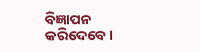ବିଜ୍ଞାପନ କରିଦେବେ।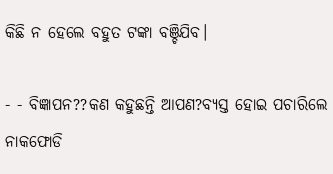କିଛି ନ ହେଲେ ବହୁତ ଟଙ୍କା ବଞ୍ଚିଯିବ।

- - ବିଜ୍ଞାପନ??କଣ କହୁଛନ୍ତି ଆପଣ?ବ୍ଯସ୍ତ ହୋଇ ପଚାରିଲେ ନାକଫୋଡି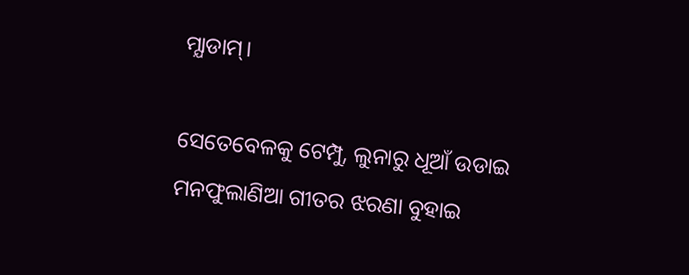ମ୍ଯାଡାମ୍।

ସେତେବେଳକୁ ଟେମ୍ପୁ, ଲୁନାରୁ ଧୂଆଁ ଉଡାଇ ମନଫୁଲାଣିଆ ଗୀତର ଝରଣା ବୁହାଇ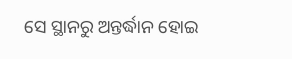ସେ ସ୍ଥାନରୁ ଅନ୍ତର୍ଦ୍ଧାନ ହୋଇ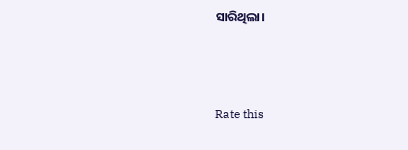ସାରିଥିଲା।



Rate this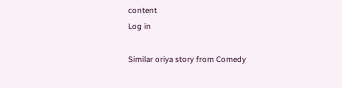content
Log in

Similar oriya story from Comedy